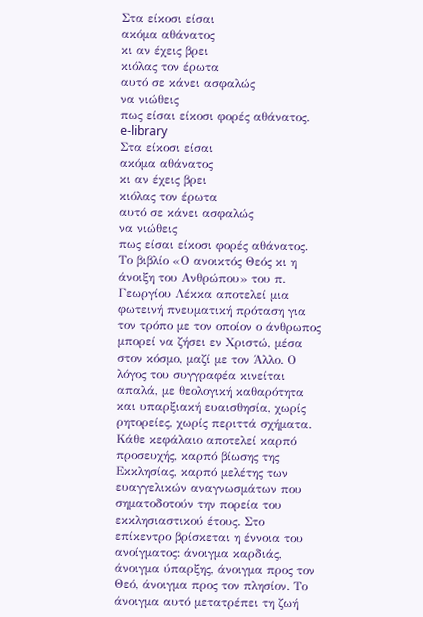Στα είκοσι είσαι
ακόμα αθάνατος
κι αν έχεις βρει
κιόλας τον έρωτα
αυτό σε κάνει ασφαλώς
να νιώθεις
πως είσαι είκοσι φορές αθάνατος.
e-library
Στα είκοσι είσαι
ακόμα αθάνατος
κι αν έχεις βρει
κιόλας τον έρωτα
αυτό σε κάνει ασφαλώς
να νιώθεις
πως είσαι είκοσι φορές αθάνατος.
Το βιβλίο «Ο ανοικτός Θεός κι η άνοιξη του Ανθρώπου» του π. Γεωργίου Λέκκα αποτελεί μια φωτεινή πνευματική πρόταση για τον τρόπο με τον οποίον ο άνθρωπος μπορεί να ζήσει εν Χριστώ, μέσα στον κόσμο, μαζί με τον Άλλο. Ο λόγος του συγγραφέα κινείται απαλά, με θεολογική καθαρότητα και υπαρξιακή ευαισθησία, χωρίς ρητορείες, χωρίς περιττά σχήματα. Κάθε κεφάλαιο αποτελεί καρπό προσευχής, καρπό βίωσης της Εκκλησίας, καρπό μελέτης των ευαγγελικών αναγνωσμάτων που σηματοδοτούν την πορεία του εκκλησιαστικού έτους. Στο επίκεντρο βρίσκεται η έννοια του ανοίγματος: άνοιγμα καρδιάς, άνοιγμα ύπαρξης, άνοιγμα προς τον Θεό, άνοιγμα προς τον πλησίον. Το άνοιγμα αυτό μετατρέπει τη ζωή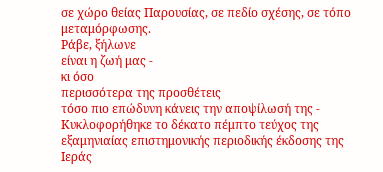σε χώρο θείας Παρουσίας, σε πεδίο σχέσης, σε τόπο μεταμόρφωσης.
Ράβε, ξήλωνε
είναι η ζωή μας -
κι όσο
περισσότερα της προσθέτεις
τόσο πιο επώδυνη κάνεις την αποψίλωσή της -
Κυκλοφορήθηκε το δέκατο πέμπτο τεύχος της εξαμηνιαίας επιστημονικής περιοδικής έκδοσης της Ιεράς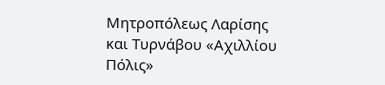Μητροπόλεως Λαρίσης και Τυρνάβου «Αχιλλίου Πόλις»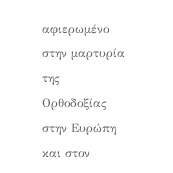αφιερωμένο στην μαρτυρία της Ορθοδοξίας στην Ευρώπη και στον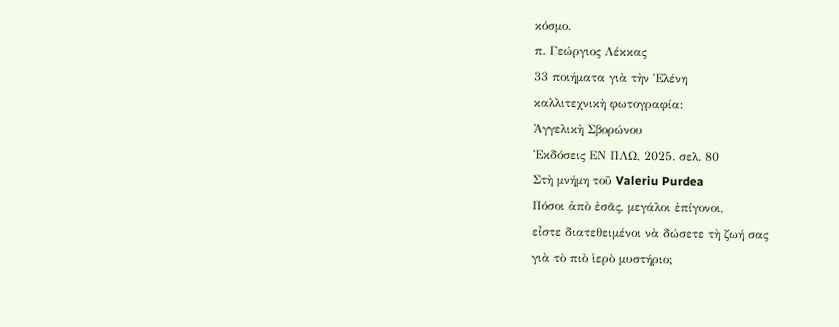κόσμο.
π. Γεώργιος Λέκκας
33 ποιήματα γιὰ τὴν Ἑλένη
καλλιτεχνικὴ φωτογραφία:
Ἀγγελικὴ Σβορώνου
Ἐκδόσεις ΕΝ ΠΛΩ, 2025. σελ. 80
Στὴ μνήμη τοῦ Valeriu Purdea
Πόσοι ἀπὸ ἐσᾶς, μεγάλοι ἐπίγονοι,
εἶστε διατεθειμένοι νὰ δώσετε τὴ ζωή σας
γιὰ τὸ πιὸ ἱερὸ μυστήριο;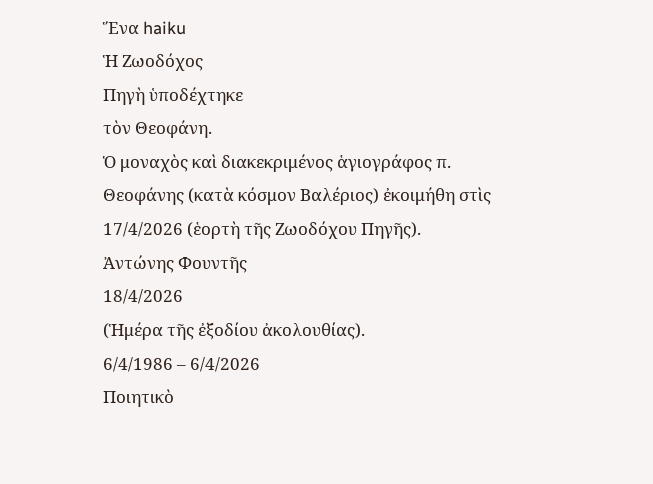Ἕνα haiku
Ἡ Ζωοδόχος
Πηγὴ ὑποδέχτηκε
τὸν Θεοφάνη.
Ὁ μοναχὸς καὶ διακεκριμένος ἁγιογράφος π. Θεοφάνης (κατὰ κόσμον Βαλέριος) ἐκοιμήθη στὶς 17/4/2026 (ἑορτὴ τῆς Ζωοδόχου Πηγῆς).
Ἀντώνης Φουντῆς
18/4/2026
(Ἡμέρα τῆς ἐξοδίου ἀκολουθίας).
6/4/1986 – 6/4/2026
Ποιητικὸ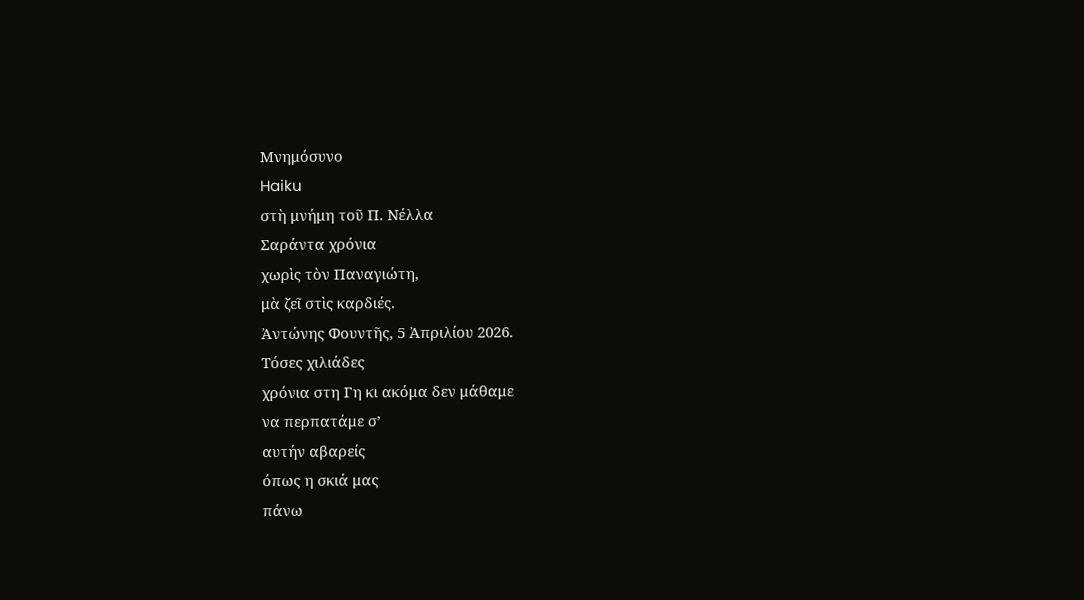Μνημόσυνο
Haiku
στὴ μνήμη τοῦ Π. Νέλλα
Σαράντα χρόνια
χωρὶς τὸν Παναγιώτη,
μὰ ζεῖ στὶς καρδιές.
Ἀντώνης Φουντῆς, 5 Ἀπριλίου 2026.
Τόσες χιλιάδες
χρόνια στη Γη κι ακόμα δεν μάθαμε
να περπατάμε σ’
αυτήν αβαρείς
όπως η σκιά μας
πάνω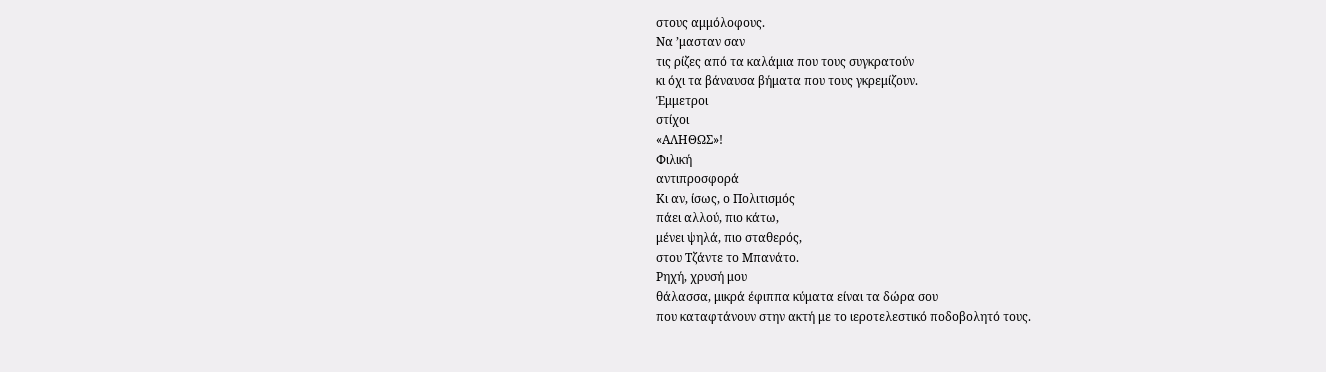στους αμμόλοφους.
Να ’μασταν σαν
τις ρίζες από τα καλάμια που τους συγκρατούν
κι όχι τα βάναυσα βήματα που τους γκρεμίζουν.
Έμμετροι
στίχοι
«ΑΛΗΘΩΣ»!
Φιλική
αντιπροσφορά
Κι αν, ίσως, ο Πολιτισμός
πάει αλλού, πιο κάτω,
μένει ψηλά, πιο σταθερός,
στου Τζάντε το Μπανάτο.
Ρηχή, χρυσή μου
θάλασσα, μικρά έφιππα κύματα είναι τα δώρα σου
που καταφτάνουν στην ακτή με το ιεροτελεστικό ποδοβολητό τους.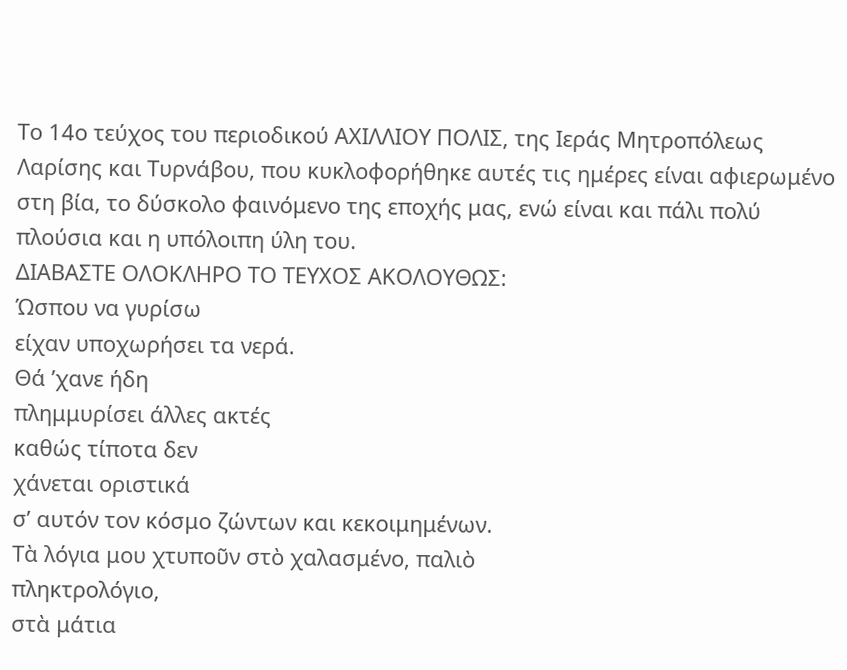Tο 14ο τεύχος του περιοδικού ΑΧΙΛΛΙΟΥ ΠΟΛΙΣ, της Ιεράς Μητροπόλεως Λαρίσης και Τυρνάβου, που κυκλοφορήθηκε αυτές τις ημέρες είναι αφιερωμένο στη βία, το δύσκολο φαινόμενο της εποχής μας, ενώ είναι και πάλι πολύ πλούσια και η υπόλοιπη ύλη του.
ΔΙΑΒΑΣΤΕ ΟΛΟΚΛΗΡΟ ΤΟ ΤΕΥΧΟΣ ΑΚΟΛΟΥΘΩΣ:
Ώσπου να γυρίσω
είχαν υποχωρήσει τα νερά.
Θά ’χανε ήδη
πλημμυρίσει άλλες ακτές
καθώς τίποτα δεν
χάνεται οριστικά
σ’ αυτόν τον κόσμο ζώντων και κεκοιμημένων.
Τὰ λόγια μου χτυποῦν στὸ χαλασμένο, παλιὸ
πληκτρολόγιο,
στὰ μάτια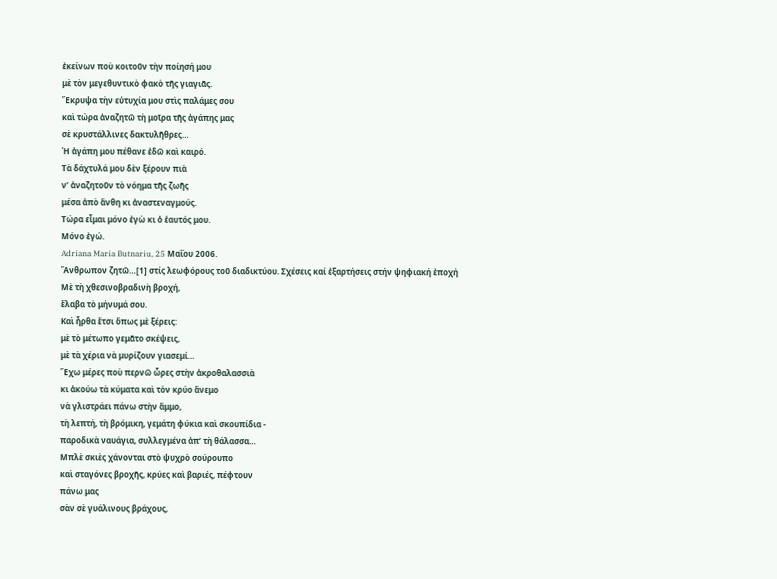ἐκείνων ποὺ κοιτοῦν τὴν ποίησή μου
μὲ τὸν μεγεθυντικὸ φακὸ τῆς γιαγιᾶς.
Ἔκρυψα τὴν εὐτυχία μου στὶς παλάμες σου
καὶ τώρα ἀναζητῶ τὴ μοῖρα τῆς ἀγάπης μας
σὲ κρυστάλλινες δακτυλῆθρες…
Ἡ ἀγάπη μου πέθανε ἐδῶ καὶ καιρό.
Τὰ δάχτυλά μου δὲν ξέρουν πιὰ
ν’ ἀναζητοῦν τὸ νόημα τῆς ζωῆς
μέσα ἀπὸ ἄνθη κι ἀναστεναγμούς.
Τώρα εἶμαι μόνο ἐγὼ κι ὁ ἑαυτός μου.
Μόνο ἐγώ.
Adriana Maria Butnariu, 25 Μαΐου 2006.
Ἄνθρωπον ζητῶ…[1] στίς λεωφόρους τοῦ διαδικτύου. Σχέσεις καί ἐξαρτήσεις στήν ψηφιακή ἐποχή
Μὲ τὴ χθεσινοβραδινὴ βροχή,
ἔλαβα τὸ μήνυμά σου.
Καὶ ἦρθα ἔτσι ὅπως μὲ ξέρεις:
μὲ τὸ μέτωπο γεμᾶτο σκέψεις,
μὲ τὰ χέρια νὰ μυρίζουν γιασεμί…
Ἔχω μέρες ποὺ περνῶ ὧρες στὴν ἀκροθαλασσιὰ
κι ἀκούω τὰ κύματα καὶ τὸν κρύο ἄνεμο
νὰ γλιστράει πάνω στὴν ἄμμο,
τὴ λεπτή, τὴ βρόμικη, γεμάτη φύκια καὶ σκουπίδια -
παροδικὰ ναυάγια, συλλεγμένα ἀπ’ τὴ θάλασσα…
Μπλὲ σκιὲς χάνονται στὸ ψυχρὸ σούρουπο
καὶ σταγόνες βροχῆς, κρύες καὶ βαριές, πέφτουν
πάνω μας
σὰν σὲ γυάλινους βράχους,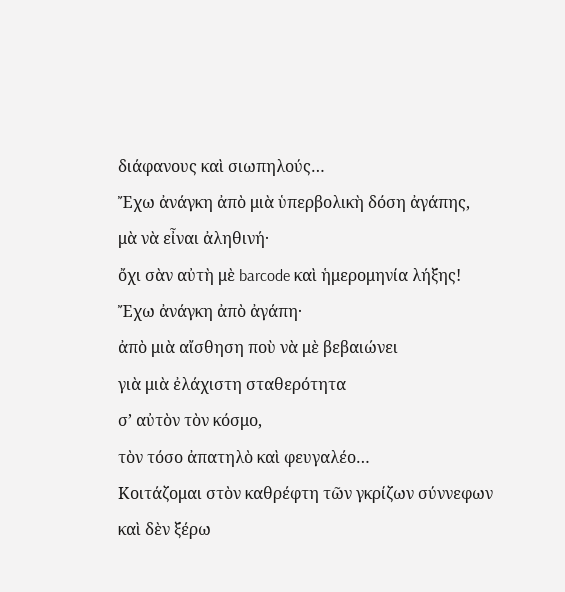διάφανους καὶ σιωπηλούς…
Ἔχω ἀνάγκη ἀπὸ μιὰ ὑπερβολικὴ δόση ἀγάπης,
μὰ νὰ εἶναι ἀληθινή·
ὄχι σὰν αὐτὴ μὲ barcode καὶ ἡμερομηνία λήξης!
Ἔχω ἀνάγκη ἀπὸ ἀγάπη·
ἀπὸ μιὰ αἴσθηση ποὺ νὰ μὲ βεβαιώνει
γιὰ μιὰ ἐλάχιστη σταθερότητα
σ’ αὐτὸν τὸν κόσμο,
τὸν τόσο ἀπατηλὸ καὶ φευγαλέο…
Κοιτάζομαι στὸν καθρέφτη τῶν γκρίζων σύννεφων
καὶ δὲν ξέρω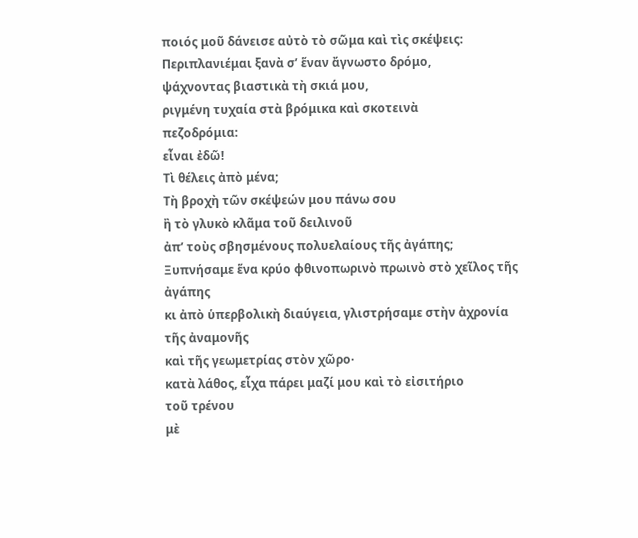ποιός μοῦ δάνεισε αὐτὸ τὸ σῶμα καὶ τὶς σκέψεις:
Περιπλανιέμαι ξανὰ σ’ ἕναν ἄγνωστο δρόμο,
ψάχνοντας βιαστικὰ τὴ σκιά μου,
ριγμένη τυχαία στὰ βρόμικα καὶ σκοτεινὰ
πεζοδρόμια:
εἶναι ἐδῶ!
Τὶ θέλεις ἀπὸ μένα;
Τὴ βροχὴ τῶν σκέψεών μου πάνω σου
ἢ τὸ γλυκὸ κλᾶμα τοῦ δειλινοῦ
ἀπ’ τοὺς σβησμένους πολυελαίους τῆς ἀγάπης;
Ξυπνήσαμε ἕνα κρύο φθινοπωρινὸ πρωινὸ στὸ χεῖλος τῆς
ἀγάπης
κι ἀπὸ ὑπερβολικὴ διαύγεια, γλιστρήσαμε στὴν ἀχρονία
τῆς ἀναμονῆς
καὶ τῆς γεωμετρίας στὸν χῶρο·
κατὰ λάθος, εἶχα πάρει μαζί μου καὶ τὸ εἰσιτήριο
τοῦ τρένου
μὲ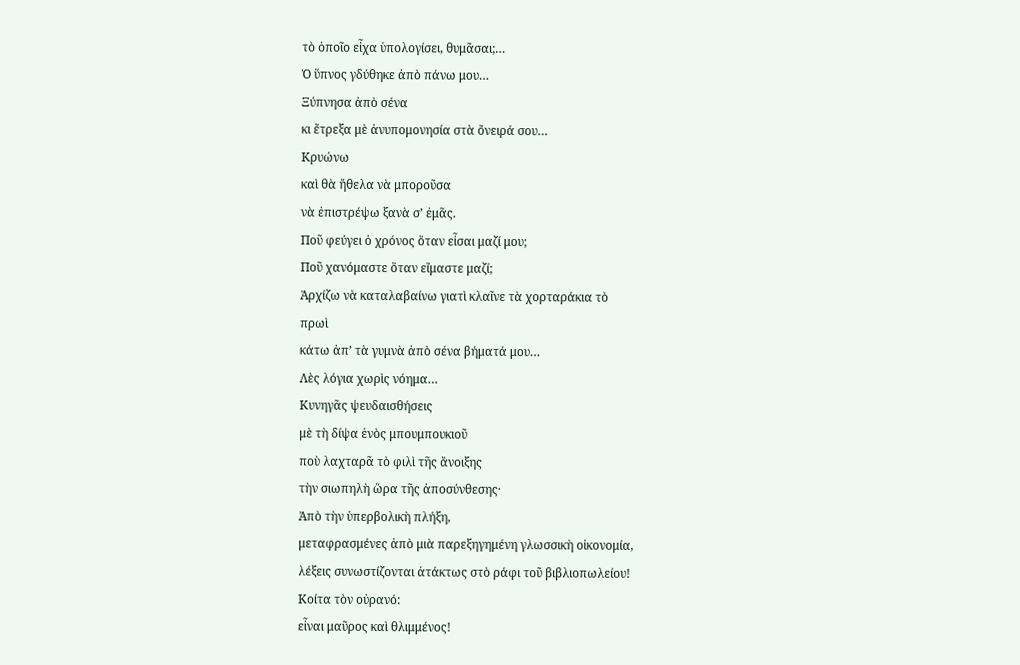τὸ ὁποῖο εἶχα ὑπολογίσει, θυμᾶσαι;…
Ὁ ὕπνος γδύθηκε ἀπὸ πάνω μου…
Ξύπνησα ἀπὸ σένα
κι ἔτρεξα μὲ ἀνυπομονησία στὰ ὄνειρά σου…
Κρυώνω
καὶ θὰ ἤθελα νὰ μποροῦσα
νὰ ἐπιστρέψω ξανὰ σ’ ἐμᾶς.
Ποῦ φεύγει ὁ χρόνος ὅταν εἶσαι μαζί μου;
Ποῦ χανόμαστε ὅταν εἴμαστε μαζί;
Ἀρχίζω νὰ καταλαβαίνω γιατὶ κλαῖνε τὰ χορταράκια τὸ
πρωὶ
κάτω ἀπ’ τὰ γυμνὰ ἀπὸ σένα βήματά μου…
Λὲς λόγια χωρὶς νόημα…
Κυνηγᾶς ψευδαισθήσεις
μὲ τὴ δίψα ἑνὸς μπουμπουκιοῦ
ποὺ λαχταρᾶ τὸ φιλὶ τῆς ἄνοιξης
τὴν σιωπηλὴ ὥρα τῆς ἀποσύνθεσης·
Ἀπὸ τὴν ὑπερβολικὴ πλήξη,
μεταφρασμένες ἀπὸ μιὰ παρεξηγημένη γλωσσικὴ οἰκονομία,
λέξεις συνωστίζονται ἀτάκτως στὸ ράφι τοῦ βιβλιοπωλείου!
Κοίτα τὸν οὐρανό:
εἶναι μαῦρος καὶ θλιμμένος!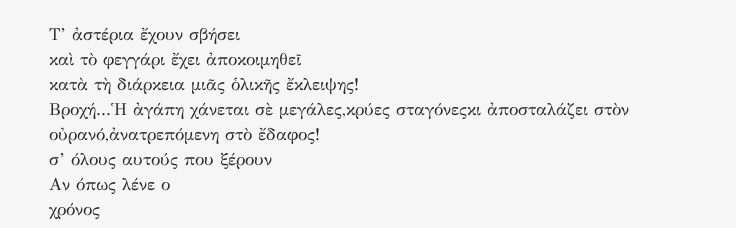Τ’ ἀστέρια ἔχουν σβήσει
καὶ τὸ φεγγάρι ἔχει ἀποκοιμηθεῖ
κατὰ τὴ διάρκεια μιᾶς ὁλικῆς ἔκλειψης!
Βροχή...Ἡ ἀγάπη χάνεται σὲ μεγάλες,κρύες σταγόνεςκι ἀποσταλάζει στὸν οὐρανό,ἀνατρεπόμενη στὸ ἔδαφος!
σ’ όλους αυτούς που ξέρουν
Αν όπως λένε ο
χρόνος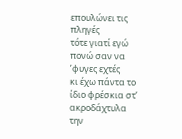επουλώνει τις πληγές
τότε γιατί εγώ
πονώ σαν να ’φυγες εχτές
κι έχω πάντα το
ίδιο φρέσκια στ’ ακροδάχτυλα
την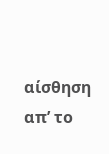αίσθηση απ’ το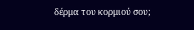δέρμα του κορμιού σου;